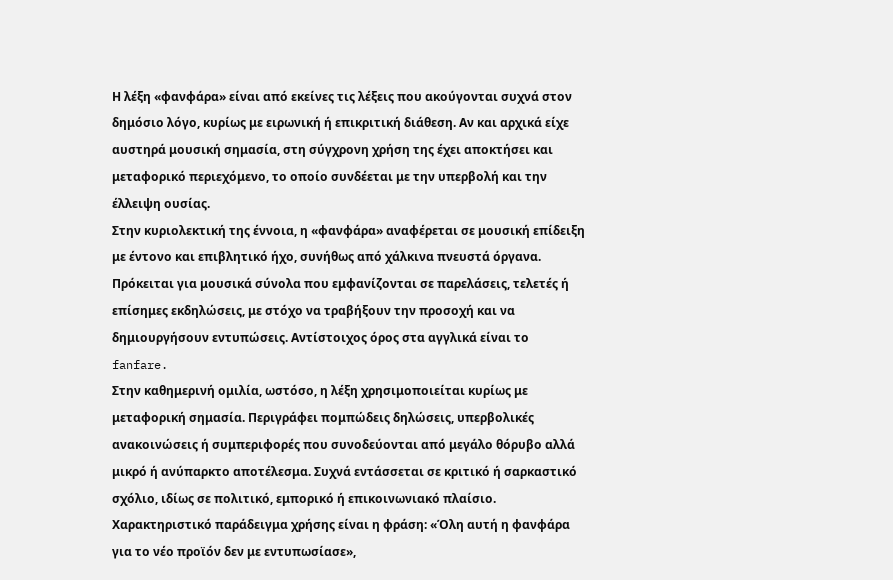Η λέξη «φανφάρα» είναι από εκείνες τις λέξεις που ακούγονται συχνά στον δημόσιο λόγο, κυρίως με ειρωνική ή επικριτική διάθεση. Αν και αρχικά είχε αυστηρά μουσική σημασία, στη σύγχρονη χρήση της έχει αποκτήσει και μεταφορικό περιεχόμενο, το οποίο συνδέεται με την υπερβολή και την έλλειψη ουσίας.
Στην κυριολεκτική της έννοια, η «φανφάρα» αναφέρεται σε μουσική επίδειξη με έντονο και επιβλητικό ήχο, συνήθως από χάλκινα πνευστά όργανα. Πρόκειται για μουσικά σύνολα που εμφανίζονται σε παρελάσεις, τελετές ή επίσημες εκδηλώσεις, με στόχο να τραβήξουν την προσοχή και να δημιουργήσουν εντυπώσεις. Αντίστοιχος όρος στα αγγλικά είναι το fanfare.
Στην καθημερινή ομιλία, ωστόσο, η λέξη χρησιμοποιείται κυρίως με μεταφορική σημασία. Περιγράφει πομπώδεις δηλώσεις, υπερβολικές ανακοινώσεις ή συμπεριφορές που συνοδεύονται από μεγάλο θόρυβο αλλά μικρό ή ανύπαρκτο αποτέλεσμα. Συχνά εντάσσεται σε κριτικό ή σαρκαστικό σχόλιο, ιδίως σε πολιτικό, εμπορικό ή επικοινωνιακό πλαίσιο.
Χαρακτηριστικό παράδειγμα χρήσης είναι η φράση: «Όλη αυτή η φανφάρα για το νέο προϊόν δεν με εντυπωσίασε»,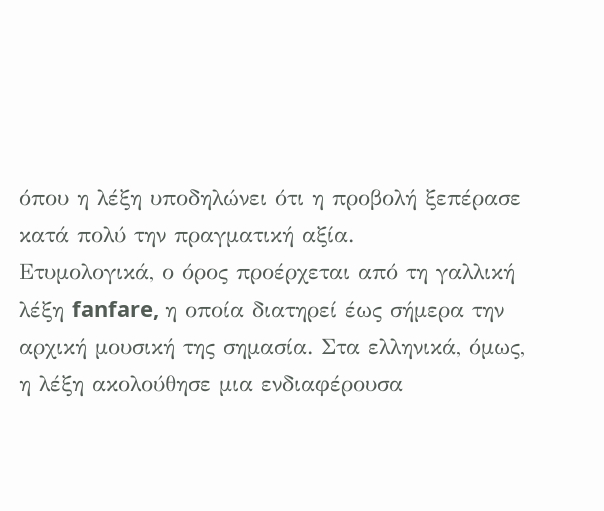όπου η λέξη υποδηλώνει ότι η προβολή ξεπέρασε κατά πολύ την πραγματική αξία.
Ετυμολογικά, ο όρος προέρχεται από τη γαλλική λέξη fanfare, η οποία διατηρεί έως σήμερα την αρχική μουσική της σημασία. Στα ελληνικά, όμως, η λέξη ακολούθησε μια ενδιαφέρουσα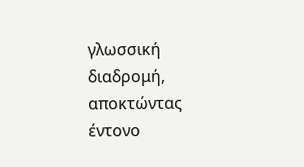γλωσσική διαδρομή, αποκτώντας έντονο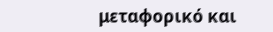μεταφορικό και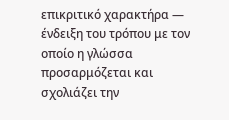επικριτικό χαρακτήρα — ένδειξη του τρόπου με τον οποίο η γλώσσα προσαρμόζεται και σχολιάζει την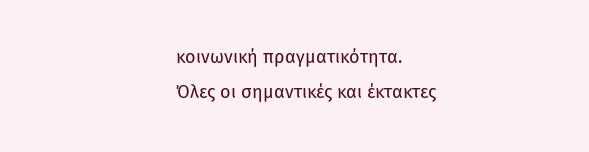κοινωνική πραγματικότητα.
Όλες οι σημαντικές και έκτακτες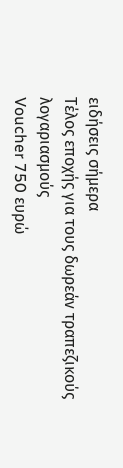ειδήσεις σήμερα
Τέλος εποχής για τους δωρεάν τραπεζικούς λογαριασμούς
Voucher 750 ευρώ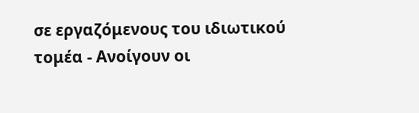σε εργαζόμενους του ιδιωτικού τομέα - Ανοίγουν οι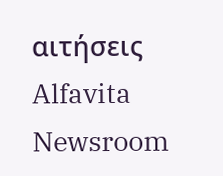αιτήσεις
Alfavita Newsroom